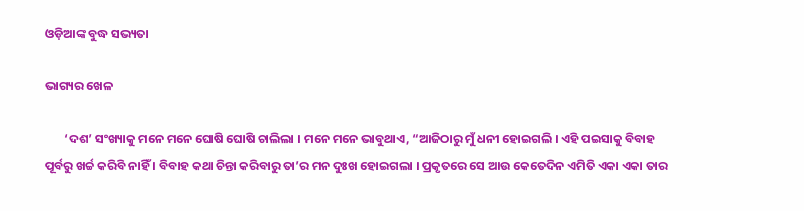ଓଡ଼ିଆଙ୍କ ବୁଦ୍ଧ ସଭ୍ୟତା

ଭାଗ୍ୟର ଖେଳ

       ‘ଦଶ’ ସଂଖ୍ୟାକୁ ମନେ ମନେ ଘୋଷି ଘୋଷି ଚାଲିଲା । ମନେ ମନେ ଭାବୁଥାଏ, “ଆଜିଠାରୁ ମୁଁ ଧନୀ ହୋଇଗଲି । ଏହି ପଇସାକୁ ବିବାହ ପୂର୍ବରୁ ଖର୍ଚ୍ଚ କରିବି ନାହିଁ । ବିବାହ କଥା ଚିନ୍ତା କରିବାରୁ ତା’ର ମନ ଦୁଃଖ ହୋଇଗଲା । ପ୍ରକୃତରେ ସେ ଆଉ କେତେଦିନ ଏମିତି ଏକା ଏକା ତାର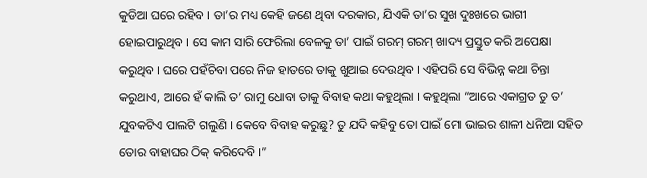କୁଡିଆ ଘରେ ରହିବ । ତା’ର ମଧ୍ୟ କେହି ଜଣେ ଥିବା ଦରକାର, ଯିଏକି ତା’ର ସୁଖ ଦୁଃଖରେ ଭାଗୀ ହୋଇପାରୁଥିବ । ସେ କାମ ସାରି ଫେରିଲା ବେଳକୁ ତା’ ପାଇଁ ଗରମ୍ ଗରମ୍ ଖାଦ୍ୟ ପ୍ରସ୍ତୁତ କରି ଅପେକ୍ଷା କରୁଥିବ । ଘରେ ପହଁଚିବା ପରେ ନିଜ ହାତରେ ତାକୁ ଖୁଆଇ ଦେଉଥିବ । ଏହିପରି ସେ ବିଭିନ୍ନ କଥା ଚିନ୍ତା କରୁଥାଏ, ଆରେ ହଁ କାଲି ତ’ ରାମୁ ଧୋବା ତାକୁ ବିବାହ କଥା କହୁଥିଲା । କହୁଥିଲା “ଆରେ ଏକାଗ୍ରତ ତୁ ତ’ ଯୁବକଟିଏ ପାଲଟି ଗଲୁଣି । କେବେ ବିବାହ କରୁଛୁ? ତୁ ଯଦି କହିବୁ ତୋ ପାଇଁ ମୋ ଭାଇର ଶାଳୀ ଧନିଆ ସହିତ ତୋର ବାହାଘର ଠିକ୍ କରିଦେବି ।”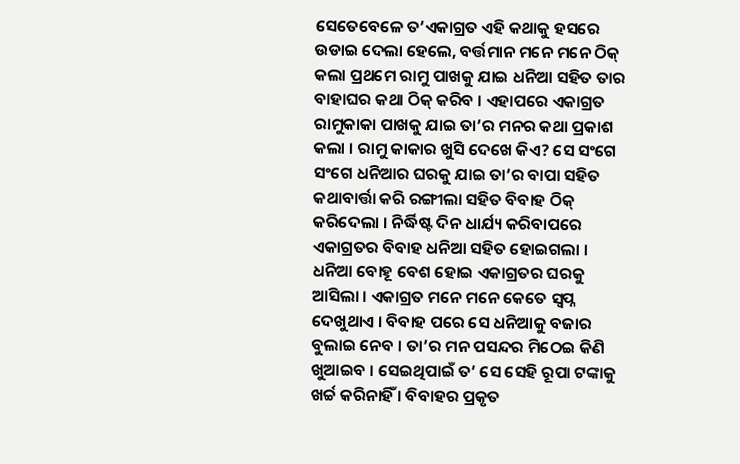ସେତେବେଳେ ତ’ଏକାଗ୍ରତ ଏହି କଥାକୁ ହସରେ ଉଡାଇ ଦେଲା ହେଲେ, ବର୍ତ୍ତମାନ ମନେ ମନେ ଠିକ୍ କଲା ପ୍ରଥମେ ରାମୁ ପାଖକୁ ଯାଇ ଧନିଆ ସହିତ ତାର ବାହାଘର କଥା ଠିକ୍ କରିବ । ଏହାପରେ ଏକାଗ୍ରତ ରାମୁକାକା ପାଖକୁ ଯାଇ ତା’ର ମନର କଥା ପ୍ରକାଶ କଲା । ରାମୁ କାକାର ଖୁସି ଦେଖେ କିଏ? ସେ ସଂଗେ ସଂଗେ ଧନିଆର ଘରକୁ ଯାଇ ତା’ର ବାପା ସହିତ କଥାବାର୍ତ୍ତା କରି ରଙ୍ଗୀଲା ସହିତ ବିବାହ ଠିକ୍ କରିଦେଲା । ନିର୍ଦ୍ଧିଷ୍ଟ ଦିନ ଧାର୍ଯ୍ୟ କରିବାପରେ ଏକାଗ୍ରତର ବିବାହ ଧନିଆ ସହିତ ହୋଇଗଲା । ଧନିଆ ବୋହୂ ବେଶ ହୋଇ ଏକାଗ୍ରତର ଘରକୁ ଆସିଲା । ଏକାଗ୍ରତ ମନେ ମନେ କେତେ ସ୍ୱପ୍ନ ଦେଖୁଥାଏ । ବିବାହ ପରେ ସେ ଧନିଆକୁ ବଜାର ବୁଲାଇ ନେବ । ତା’ର ମନ ପସନ୍ଦର ମିଠେଇ କିଣି ଖୁଆଇବ । ସେଇଥିପାଇଁ ତ’ ସେ ସେହି ରୂପା ଟଙ୍କାକୁ ଖର୍ଚ୍ଚ କରିନାହିଁ । ବିବାହର ପ୍ରକୃତ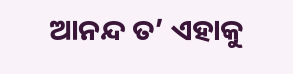ଆନନ୍ଦ ତ’ ଏହାକୁ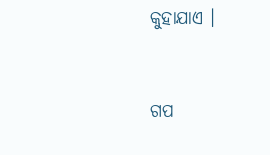କୁହାଯାଏ ।


ଗପ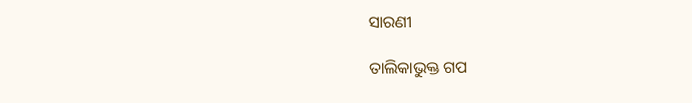ସାରଣୀ

ତାଲିକାଭୁକ୍ତ ଗପ